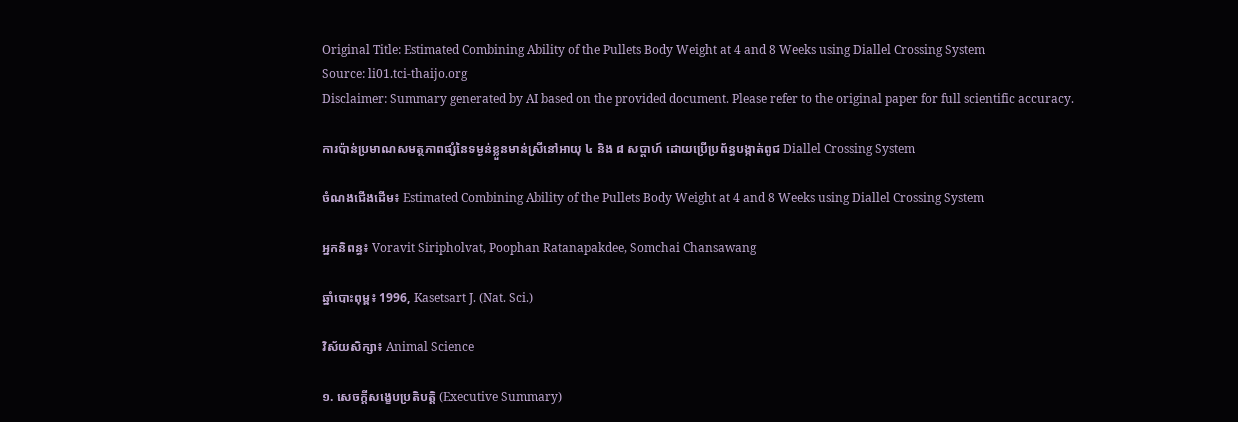Original Title: Estimated Combining Ability of the Pullets Body Weight at 4 and 8 Weeks using Diallel Crossing System
Source: li01.tci-thaijo.org
Disclaimer: Summary generated by AI based on the provided document. Please refer to the original paper for full scientific accuracy.

ការប៉ាន់ប្រមាណសមត្ថភាពផ្សំនៃទម្ងន់ខ្លួនមាន់ស្រីនៅអាយុ ៤ និង ៨ សប្តាហ៍ ដោយប្រើប្រព័ន្ធបង្កាត់ពូជ Diallel Crossing System

ចំណងជើងដើម៖ Estimated Combining Ability of the Pullets Body Weight at 4 and 8 Weeks using Diallel Crossing System

អ្នកនិពន្ធ៖ Voravit Siripholvat, Poophan Ratanapakdee, Somchai Chansawang

ឆ្នាំបោះពុម្ព៖ 1996, Kasetsart J. (Nat. Sci.)

វិស័យសិក្សា៖ Animal Science

១. សេចក្តីសង្ខេបប្រតិបត្តិ (Executive Summary)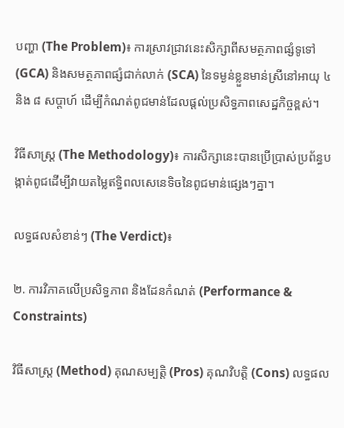បញ្ហា (The Problem)៖ ការស្រាវជ្រាវនេះសិក្សាពីសមត្ថភាពផ្សំទូទៅ (GCA) និងសមត្ថភាពផ្សំជាក់លាក់ (SCA) នៃទម្ងន់ខ្លួនមាន់ស្រីនៅអាយុ ៤ និង ៨ សប្តាហ៍ ដើម្បីកំណត់ពូជមាន់ដែលផ្តល់ប្រសិទ្ធភាពសេដ្ឋកិច្ចខ្ពស់។

វិធីសាស្ត្រ (The Methodology)៖ ការសិក្សានេះបានប្រើប្រាស់ប្រព័ន្ធបង្កាត់ពូជដើម្បីវាយតម្លៃឥទ្ធិពលសេនេទិចនៃពូជមាន់ផ្សេងៗគ្នា។

លទ្ធផលសំខាន់ៗ (The Verdict)៖

២. ការវិភាគលើប្រសិទ្ធភាព និងដែនកំណត់ (Performance & Constraints)

វិធីសាស្ត្រ (Method) គុណសម្បត្តិ (Pros) គុណវិបត្តិ (Cons) លទ្ធផល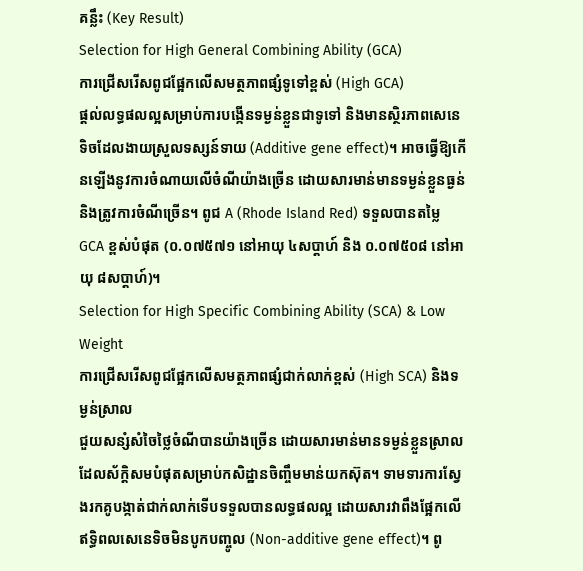គន្លឹះ (Key Result)
Selection for High General Combining Ability (GCA)
ការជ្រើសរើសពូជផ្អែកលើសមត្ថភាពផ្សំទូទៅខ្ពស់ (High GCA)
ផ្តល់លទ្ធផលល្អសម្រាប់ការបង្កើនទម្ងន់ខ្លួនជាទូទៅ និងមានស្ថិរភាពសេនេទិចដែលងាយស្រួលទស្សន៍ទាយ (Additive gene effect)។ អាចធ្វើឱ្យកើនឡើងនូវការចំណាយលើចំណីយ៉ាងច្រើន ដោយសារមាន់មានទម្ងន់ខ្លួនធ្ងន់ និងត្រូវការចំណីច្រើន។ ពូជ A (Rhode Island Red) ទទួលបានតម្លៃ GCA ខ្ពស់បំផុត (០.០៧៥៧១ នៅអាយុ ៤សប្តាហ៍ និង ០.០៧៥០៨ នៅអាយុ ៨សប្តាហ៍)។
Selection for High Specific Combining Ability (SCA) & Low Weight
ការជ្រើសរើសពូជផ្អែកលើសមត្ថភាពផ្សំជាក់លាក់ខ្ពស់ (High SCA) និងទម្ងន់ស្រាល
ជួយសន្សំសំចៃថ្លៃចំណីបានយ៉ាងច្រើន ដោយសារមាន់មានទម្ងន់ខ្លួនស្រាល ដែលស័ក្តិសមបំផុតសម្រាប់កសិដ្ឋានចិញ្ចឹមមាន់យកស៊ុត។ ទាមទារការស្វែងរកគូបង្កាត់ជាក់លាក់ទើបទទួលបានលទ្ធផលល្អ ដោយសារវាពឹងផ្អែកលើឥទ្ធិពលសេនេទិចមិនបូកបញ្ចូល (Non-additive gene effect)។ ពូ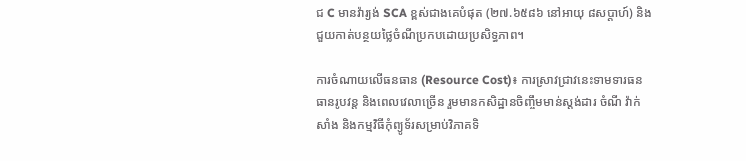ជ C មានវ៉ារ្យង់ SCA ខ្ពស់ជាងគេបំផុត (២៧.៦៥៨៦ នៅអាយុ ៨សប្តាហ៍) និងជួយកាត់បន្ថយថ្លៃចំណីប្រកបដោយប្រសិទ្ធភាព។

ការចំណាយលើធនធាន (Resource Cost)៖ ការស្រាវជ្រាវនេះទាមទារធនធានរូបវន្ត និងពេលវេលាច្រើន រួមមានកសិដ្ឋានចិញ្ចឹមមាន់ស្តង់ដារ ចំណី វ៉ាក់សាំង និងកម្មវិធីកុំព្យូទ័រសម្រាប់វិភាគទិ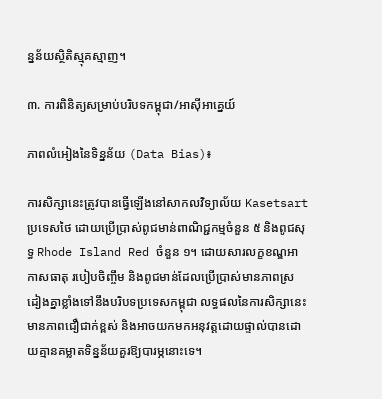ន្នន័យស្ថិតិស្មុគស្មាញ។

៣. ការពិនិត្យសម្រាប់បរិបទកម្ពុជា/អាស៊ីអាគ្នេយ៍

ភាពលំអៀងនៃទិន្នន័យ (Data Bias)៖

ការសិក្សានេះត្រូវបានធ្វើឡើងនៅសាកលវិទ្យាល័យ Kasetsart ប្រទេសថៃ ដោយប្រើប្រាស់ពូជមាន់ពាណិជ្ជកម្មចំនួន ៥ និងពូជសុទ្ធ Rhode Island Red ចំនួន ១។ ដោយសារលក្ខខណ្ឌអាកាសធាតុ របៀបចិញ្ចឹម និងពូជមាន់ដែលប្រើប្រាស់មានភាពស្រដៀងគ្នាខ្លាំងទៅនឹងបរិបទប្រទេសកម្ពុជា លទ្ធផលនៃការសិក្សានេះមានភាពជឿជាក់ខ្ពស់ និងអាចយកមកអនុវត្តដោយផ្ទាល់បានដោយគ្មានគម្លាតទិន្នន័យគួរឱ្យបារម្ភនោះទេ។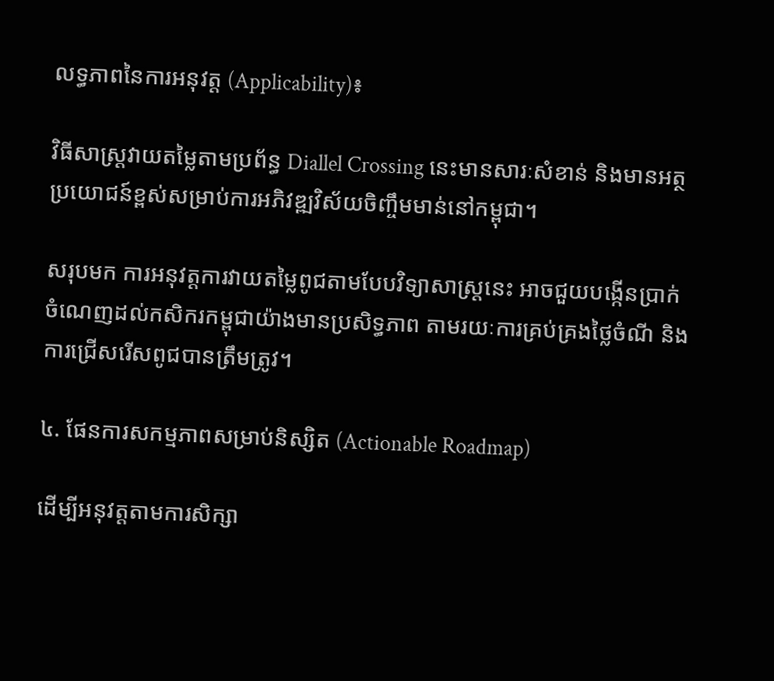លទ្ធភាពនៃការអនុវត្ត (Applicability)៖

វិធីសាស្ត្រវាយតម្លៃតាមប្រព័ន្ធ Diallel Crossing នេះមានសារៈសំខាន់ និងមានអត្ថប្រយោជន៍ខ្ពស់សម្រាប់ការអភិវឌ្ឍវិស័យចិញ្ចឹមមាន់នៅកម្ពុជា។

សរុបមក ការអនុវត្តការវាយតម្លៃពូជតាមបែបវិទ្យាសាស្ត្រនេះ អាចជួយបង្កើនប្រាក់ចំណេញដល់កសិករកម្ពុជាយ៉ាងមានប្រសិទ្ធភាព តាមរយៈការគ្រប់គ្រងថ្លៃចំណី និងការជ្រើសរើសពូជបានត្រឹមត្រូវ។

៤. ផែនការសកម្មភាពសម្រាប់និស្សិត (Actionable Roadmap)

ដើម្បីអនុវត្តតាមការសិក្សា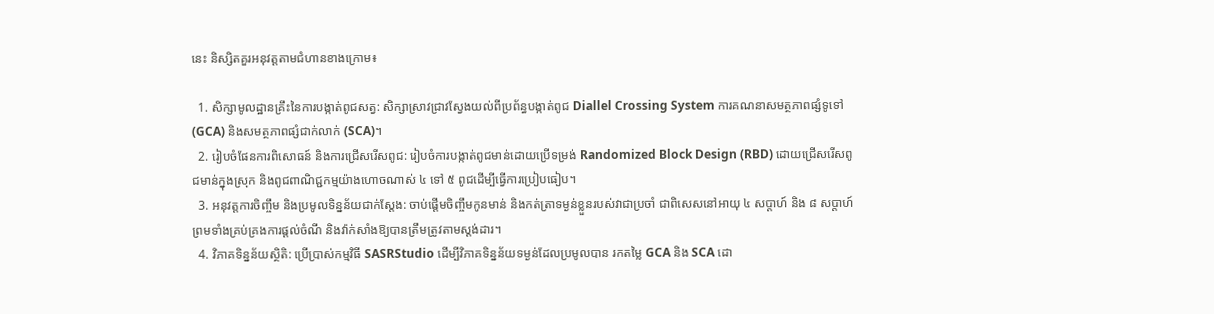នេះ និស្សិតគួរអនុវត្តតាមជំហានខាងក្រោម៖

  1. សិក្សាមូលដ្ឋានគ្រឹះនៃការបង្កាត់ពូជសត្វ: សិក្សាស្រាវជ្រាវស្វែងយល់ពីប្រព័ន្ធបង្កាត់ពូជ Diallel Crossing System ការគណនាសមត្ថភាពផ្សំទូទៅ (GCA) និងសមត្ថភាពផ្សំជាក់លាក់ (SCA)។
  2. រៀបចំផែនការពិសោធន៍ និងការជ្រើសរើសពូជ: រៀបចំការបង្កាត់ពូជមាន់ដោយប្រើទម្រង់ Randomized Block Design (RBD) ដោយជ្រើសរើសពូជមាន់ក្នុងស្រុក និងពូជពាណិជ្ជកម្មយ៉ាងហោចណាស់ ៤ ទៅ ៥ ពូជដើម្បីធ្វើការប្រៀបធៀប។
  3. អនុវត្តការចិញ្ចឹម និងប្រមូលទិន្នន័យជាក់ស្តែង: ចាប់ផ្តើមចិញ្ចឹមកូនមាន់ និងកត់ត្រាទម្ងន់ខ្លួនរបស់វាជាប្រចាំ ជាពិសេសនៅអាយុ ៤ សប្តាហ៍ និង ៨ សប្តាហ៍ ព្រមទាំងគ្រប់គ្រងការផ្តល់ចំណី និងវ៉ាក់សាំងឱ្យបានត្រឹមត្រូវតាមស្តង់ដារ។
  4. វិភាគទិន្នន័យស្ថិតិ: ប្រើប្រាស់កម្មវិធី SASRStudio ដើម្បីវិភាគទិន្នន័យទម្ងន់ដែលប្រមូលបាន រកតម្លៃ GCA និង SCA ដោ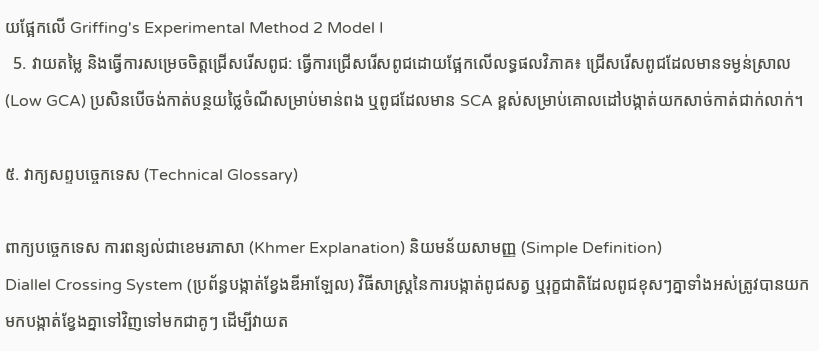យផ្អែកលើ Griffing's Experimental Method 2 Model I
  5. វាយតម្លៃ និងធ្វើការសម្រេចចិត្តជ្រើសរើសពូជ: ធ្វើការជ្រើសរើសពូជដោយផ្អែកលើលទ្ធផលវិភាគ៖ ជ្រើសរើសពូជដែលមានទម្ងន់ស្រាល (Low GCA) ប្រសិនបើចង់កាត់បន្ថយថ្លៃចំណីសម្រាប់មាន់ពង ឬពូជដែលមាន SCA ខ្ពស់សម្រាប់គោលដៅបង្កាត់យកសាច់កាត់ជាក់លាក់។

៥. វាក្យសព្ទបច្ចេកទេស (Technical Glossary)

ពាក្យបច្ចេកទេស ការពន្យល់ជាខេមរភាសា (Khmer Explanation) និយមន័យសាមញ្ញ (Simple Definition)
Diallel Crossing System (ប្រព័ន្ធបង្កាត់ខ្វែងឌីអាឡែល) វិធីសាស្ត្រនៃការបង្កាត់ពូជសត្វ ឬរុក្ខជាតិដែលពូជខុសៗគ្នាទាំងអស់ត្រូវបានយកមកបង្កាត់ខ្វែងគ្នាទៅវិញទៅមកជាគូៗ ដើម្បីវាយត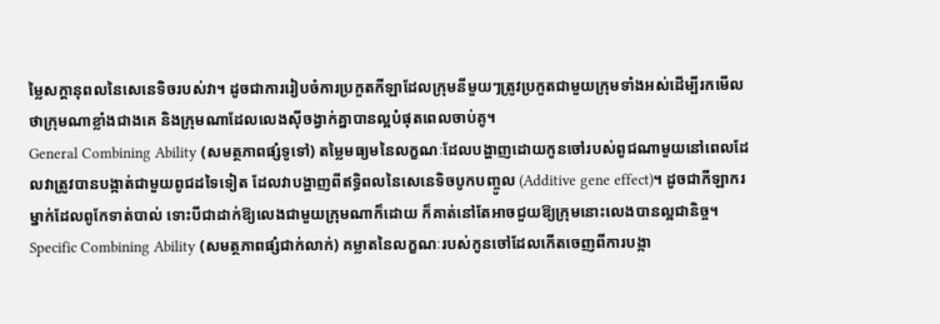ម្លៃសក្តានុពលនៃសេនេទិចរបស់វា។ ដូចជាការរៀបចំការប្រកួតកីឡាដែលក្រុមនីមួយៗត្រូវប្រកួតជាមួយក្រុមទាំងអស់ដើម្បីរកមើលថាក្រុមណាខ្លាំងជាងគេ និងក្រុមណាដែលលេងស៊ីចង្វាក់គ្នាបានល្អបំផុតពេលចាប់គូ។
General Combining Ability (សមត្ថភាពផ្សំទូទៅ) តម្លៃមធ្យមនៃលក្ខណៈដែលបង្ហាញដោយកូនចៅរបស់ពូជណាមួយនៅពេលដែលវាត្រូវបានបង្កាត់ជាមួយពូជដទៃទៀត ដែលវាបង្ហាញពីឥទ្ធិពលនៃសេនេទិចបូកបញ្ចូល (Additive gene effect)។ ដូចជាកីឡាករម្នាក់ដែលពូកែទាត់បាល់ ទោះបីជាដាក់ឱ្យលេងជាមួយក្រុមណាក៏ដោយ ក៏គាត់នៅតែអាចជួយឱ្យក្រុមនោះលេងបានល្អជានិច្ច។
Specific Combining Ability (សមត្ថភាពផ្សំជាក់លាក់) គម្លាតនៃលក្ខណៈរបស់កូនចៅដែលកើតចេញពីការបង្កា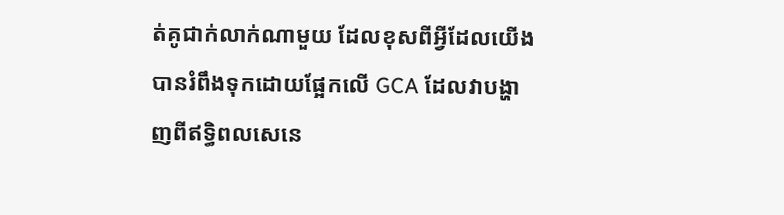ត់គូជាក់លាក់ណាមួយ ដែលខុសពីអ្វីដែលយើងបានរំពឹងទុកដោយផ្អែកលើ GCA ដែលវាបង្ហាញពីឥទ្ធិពលសេនេ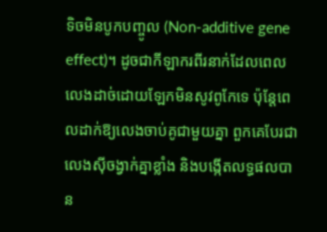ទិចមិនបូកបញ្ចូល (Non-additive gene effect)។ ដូចជាកីឡាករពីរនាក់ដែលពេលលេងដាច់ដោយឡែកមិនសូវពូកែទេ ប៉ុន្តែពេលដាក់ឱ្យលេងចាប់គូជាមួយគ្នា ពួកគេបែរជាលេងស៊ីចង្វាក់គ្នាខ្លាំង និងបង្កើតលទ្ធផលបាន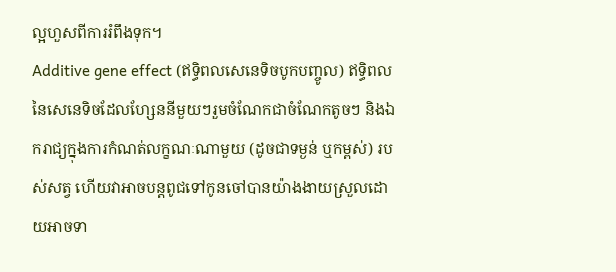ល្អហួសពីការរំពឹងទុក។
Additive gene effect (ឥទ្ធិពលសេនេទិចបូកបញ្ចូល) ឥទ្ធិពលនៃសេនេទិចដែលហ្សែននីមួយៗរួមចំណែកជាចំណែកតូចៗ និងឯករាជ្យក្នុងការកំណត់លក្ខណៈណាមួយ (ដូចជាទម្ងន់ ឬកម្ពស់) របស់សត្វ ហើយវាអាចបន្តពូជទៅកូនចៅបានយ៉ាងងាយស្រួលដោយអាចទា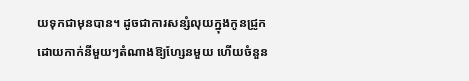យទុកជាមុនបាន។ ដូចជាការសន្សំលុយក្នុងកូនជ្រូក ដោយកាក់នីមួយៗតំណាងឱ្យហ្សែនមួយ ហើយចំនួន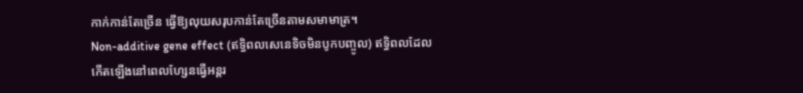កាក់កាន់តែច្រើន ធ្វើឱ្យលុយសរុបកាន់តែច្រើនតាមសមាមាត្រ។
Non-additive gene effect (ឥទ្ធិពលសេនេទិចមិនបូកបញ្ចូល) ឥទ្ធិពលដែលកើតឡើងនៅពេលហ្សែនធ្វើអន្តរ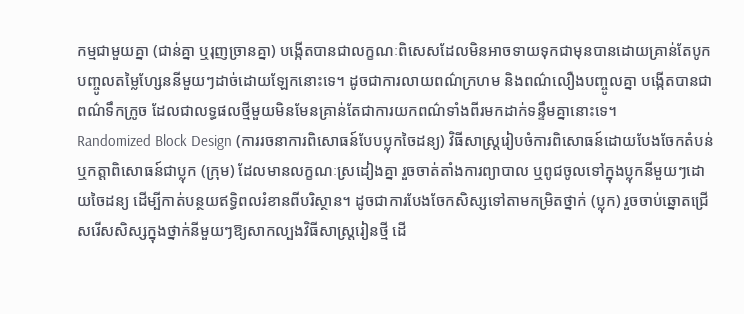កម្មជាមួយគ្នា (ជាន់គ្នា ឬរុញច្រានគ្នា) បង្កើតបានជាលក្ខណៈពិសេសដែលមិនអាចទាយទុកជាមុនបានដោយគ្រាន់តែបូកបញ្ចូលតម្លៃហ្សែននីមួយៗដាច់ដោយឡែកនោះទេ។ ដូចជាការលាយពណ៌ក្រហម និងពណ៌លឿងបញ្ចូលគ្នា បង្កើតបានជាពណ៌ទឹកក្រូច ដែលជាលទ្ធផលថ្មីមួយមិនមែនគ្រាន់តែជាការយកពណ៌ទាំងពីរមកដាក់ទន្ទឹមគ្នានោះទេ។
Randomized Block Design (ការរចនាការពិសោធន៍បែបប្លុកចៃដន្យ) វិធីសាស្ត្ររៀបចំការពិសោធន៍ដោយបែងចែកតំបន់ ឬកត្តាពិសោធន៍ជាប្លុក (ក្រុម) ដែលមានលក្ខណៈស្រដៀងគ្នា រួចចាត់តាំងការព្យាបាល ឬពូជចូលទៅក្នុងប្លុកនីមួយៗដោយចៃដន្យ ដើម្បីកាត់បន្ថយឥទ្ធិពលរំខានពីបរិស្ថាន។ ដូចជាការបែងចែកសិស្សទៅតាមកម្រិតថ្នាក់ (ប្លុក) រួចចាប់ឆ្នោតជ្រើសរើសសិស្សក្នុងថ្នាក់នីមួយៗឱ្យសាកល្បងវិធីសាស្ត្ររៀនថ្មី ដើ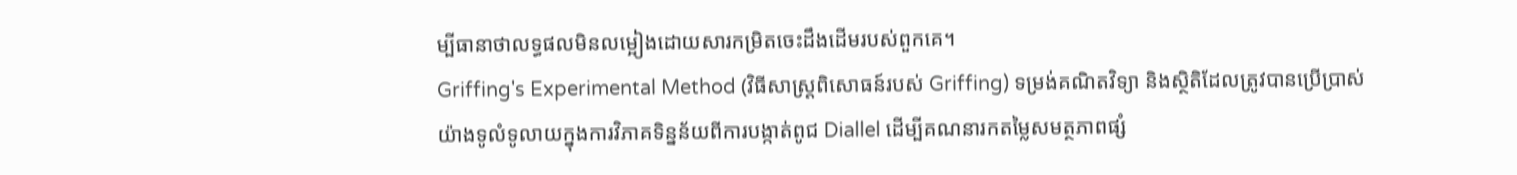ម្បីធានាថាលទ្ធផលមិនលម្អៀងដោយសារកម្រិតចេះដឹងដើមរបស់ពួកគេ។
Griffing's Experimental Method (វិធីសាស្ត្រពិសោធន៍របស់ Griffing) ទម្រង់គណិតវិទ្យា និងស្ថិតិដែលត្រូវបានប្រើប្រាស់យ៉ាងទូលំទូលាយក្នុងការវិភាគទិន្នន័យពីការបង្កាត់ពូជ Diallel ដើម្បីគណនារកតម្លៃសមត្ថភាពផ្សំ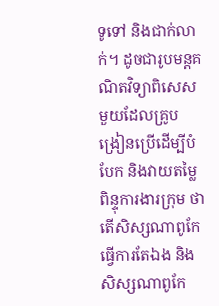ទូទៅ និងជាក់លាក់។ ដូចជារូបមន្តគណិតវិទ្យាពិសេសមួយដែលគ្រូបង្រៀនប្រើដើម្បីបំបែក និងវាយតម្លៃពិន្ទុការងារក្រុម ថាតើសិស្សណាពូកែធ្វើការតែឯង និងសិស្សណាពូកែ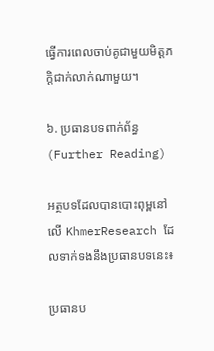ធ្វើការពេលចាប់គូជាមួយមិត្តភក្តិជាក់លាក់ណាមួយ។

៦. ប្រធានបទពាក់ព័ន្ធ (Further Reading)

អត្ថបទដែលបានបោះពុម្ពនៅលើ KhmerResearch ដែលទាក់ទងនឹងប្រធានបទនេះ៖

ប្រធានប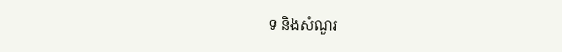ទ និងសំណួរ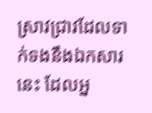ស្រាវជ្រាវដែលទាក់ទងនឹងឯកសារនេះ ដែលអ្ន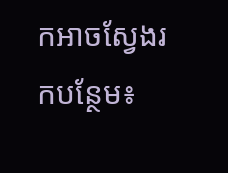កអាចស្វែងរកបន្ថែម៖